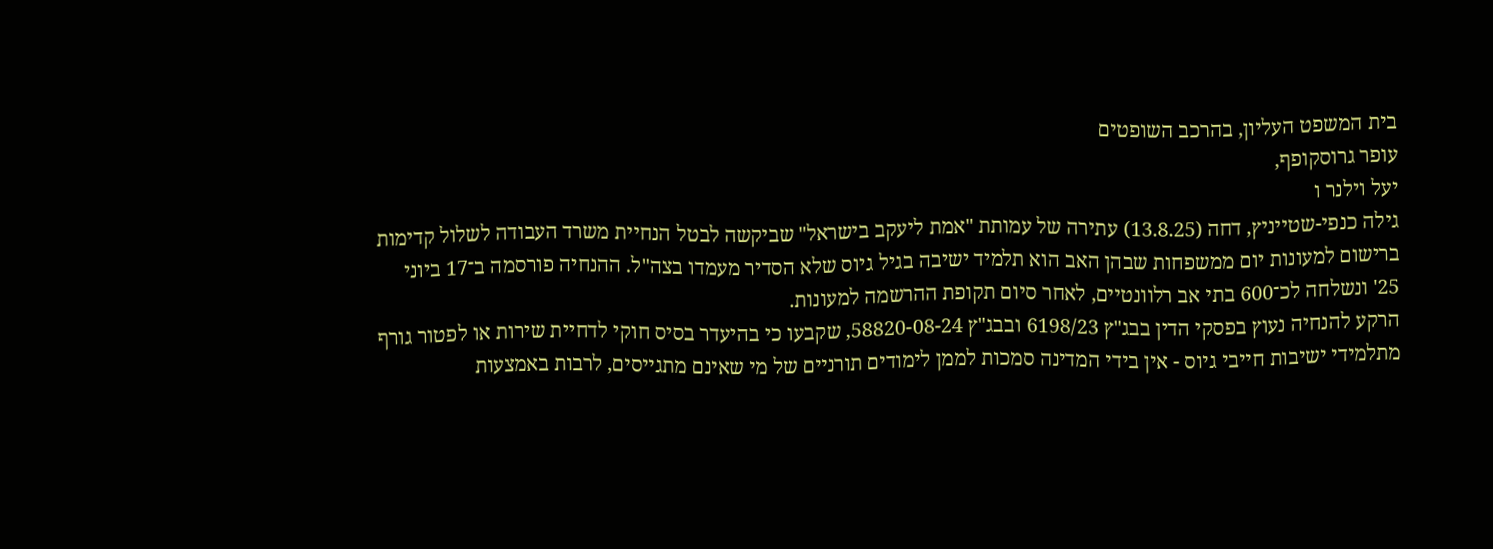בית המשפט העליון, בהרכב השופטים
עופר גרוסקופף,
יעל וילנר ו
גילה כנפי-שטייניץ, דחה (13.8.25) עתירה של עמותת "אמת ליעקב בישראל" שביקשה לבטל הנחיית משרד העבודה לשלול קדימות ברישום למעונות יום ממשפחות שבהן האב הוא תלמיד ישיבה בגיל גיוס שלא הסדיר מעמדו בצה"ל. ההנחיה פורסמה ב־17 ביוני 25' ונשלחה לכ־600 בתי אב רלוונטיים, לאחר סיום תקופת ההרשמה למעונות.
הרקע להנחיה נעוץ בפסקי הדין בבג"ץ 6198/23 ובבג"ץ 58820-08-24, שקבעו כי בהיעדר בסיס חוקי לדחיית שירות או לפטור גורף מתלמידי ישיבות חייבי גיוס - אין בידי המדינה סמכות לממן לימודים תורניים של מי שאינם מתגייסים, לרבות באמצעות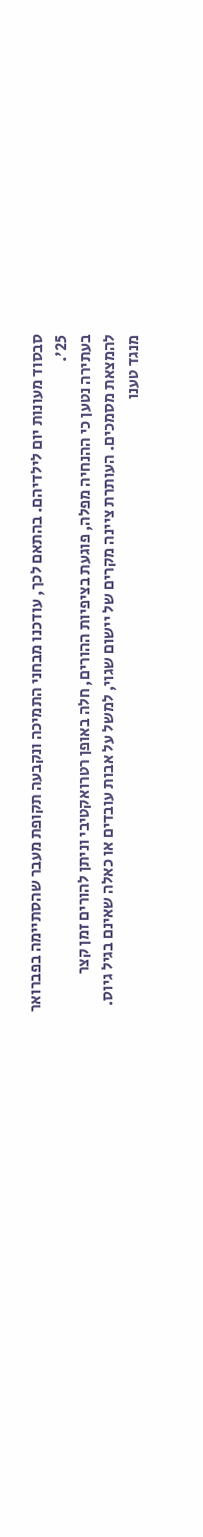סבסוד מעונות יום לילדיהם. בהתאם לכך, עודכנו מבחני התמיכה ונקבעה תקופת מעבר שהסתיימה בפברואר 25'.
בעתירה נטען כי ההנחיה מפלה, פוגעת בציפיות ההורים, חלה באופן רטרואקטיבי וניתן להורים זמן קצר להמצאת מסמכים. העותרת ציינה מקרים של יישום שגוי, למשל על אבות עובדים או כאלה שאינם בגיל גיוס. מנגד טענו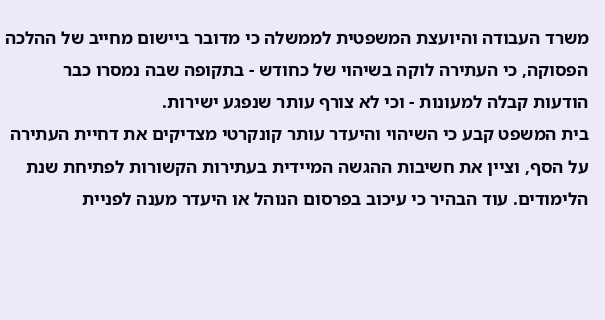משרד העבודה והיועצת המשפטית לממשלה כי מדובר ביישום מחייב של ההלכה הפסוקה, כי העתירה לוקה בשיהוי של כחודש - בתקופה שבה נמסרו כבר הודעות קבלה למעונות - וכי לא צורף עותר שנפגע ישירות.
בית המשפט קבע כי השיהוי והיעדר עותר קונקרטי מצדיקים את דחיית העתירה על הסף, וציין את חשיבות ההגשה המיידית בעתירות הקשורות לפתיחת שנת הלימודים. עוד הבהיר כי עיכוב בפרסום הנוהל או היעדר מענה לפניית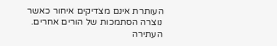העותרת אינם מצדיקים איחור כאשר נוצרה הסתמכות של הורים אחרים. העתירה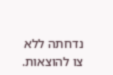נדחתה ללא צו להוצאות.